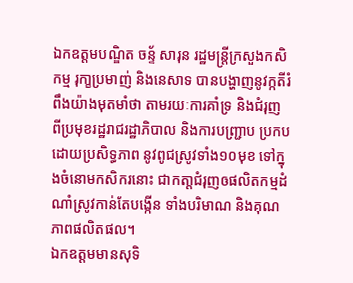ឯកឧត្តមបណ្ឌិត ចន្ទ័ សារុន រដ្ឋមន្ត្រីក្រសួងកសិកម្ម រុកា្ខប្រមាញ់ និងនេសាទ បានបង្ហាញនូវក្កតីរំពឹងយ៉ាងមុតមាំថា តាមរយៈការគាំទ្រ និងជំរុញ ពីប្រមុខរដ្ឋរាជរដ្ឋាភិបាល និងការបញ្ជ្រាប ប្រកបដោយប្រសិទ្ធភាព នូវពូជស្រូវទាំង១០មុខ ទៅក្នុងចំនោមកសិករនោះ ជាកតា្តជំរុញឲផលិតកម្មដំណាំស្រូវកាន់តែបង្កើន ទាំងបរិមាណ និងគុណភាពផលិតផល។
ឯកឧត្តមមានសុទិ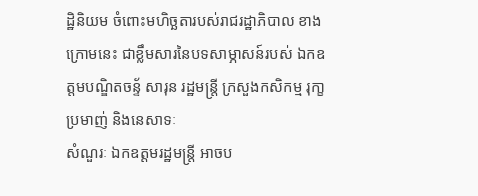ដ្ឋិនិយម ចំពោះមហិច្ឆតារបស់រាជរដ្ឋាភិបាល ខាងក្រោមនេះ ជាខ្លឹមសារនៃបទសាម្ភាសន៍របស់ ឯកឧត្តមបណ្ឌិតចន្ទ័ សារុន រដ្ឋមន្ត្រី ក្រសួងកសិកម្ម រុកា្ខប្រមាញ់ និងនេសាទៈ
សំណួរៈ ឯកឧត្តមរដ្ឋមន្ត្រី អាចប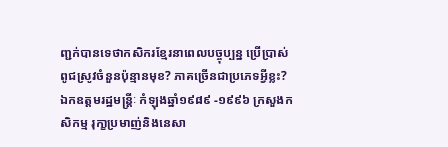ញ្ជក់បានទេថាកសិករខ្មែរនាពេលបច្ចុប្បន្ន ប្រើប្រាស់ពូជស្រូវចំនួនប៉ុន្មានមុខ? ភាគច្រើនជាប្រភេទអ្វីខ្លះ?
ឯកឧត្តមរដ្ឋមន្ត្រីៈ កំឡុងឆ្នាំ១៩៨៩ -១៩៩៦ ក្រសួងកសិកម្ម រុកា្ខប្រមាញ់និងនេសា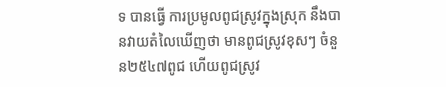ទ បានធើ្វ ការប្រមូលពូជស្រូវក្នុងស្រុក នឹងបានវាយតំលៃឃើញថា មានពូជស្រូវខុសៗ ចំនួន២៥៤៧ពូជ ហើយពូជស្រូវ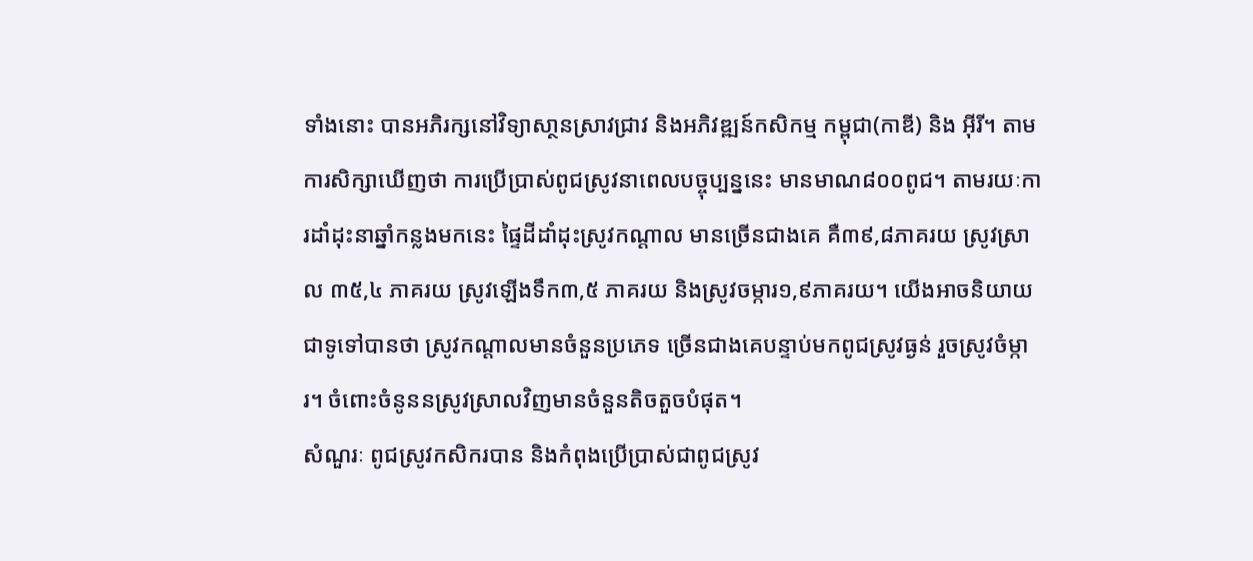ទាំងនោះ បានអភិរក្សនៅវិទ្យាសា្ថនស្រាវជ្រាវ និងអភិវឌ្ឍន៍កសិកម្ម កម្ពុជា(កាឌី) និង អ៊ីរី។ តាមការសិក្សាឃើញថា ការប្រើប្រាស់ពូជស្រូវនាពេលបច្ចុប្បន្ននេះ មានមាណ៨០០ពូជ។ តាមរយៈការដាំដុះនាឆ្នាំកន្លងមកនេះ ផ្ទៃដីដាំដុះស្រូវកណ្តាល មានច្រើនជាងគេ គឺ៣៩,៨ភាគរយ ស្រូវស្រាល ៣៥,៤ ភាគរយ ស្រូវឡើងទឹក៣,៥ ភាគរយ និងស្រូវចម្ការ១,៩ភាគរយ។ យើងអាចនិយាយជាទូទៅបានថា ស្រូវកណ្តាលមានចំនួនប្រភេទ ច្រើនជាងគេបន្ទាប់មកពូជស្រូវធ្ងន់ រួចស្រូវចំម្ការ។ ចំពោះចំនូននស្រូវស្រាលវិញមានចំនួនតិចតួចបំផុត។
សំណួរៈ ពូជស្រូវកសិករបាន និងកំពុងប្រើប្រាស់ជាពូជស្រូវ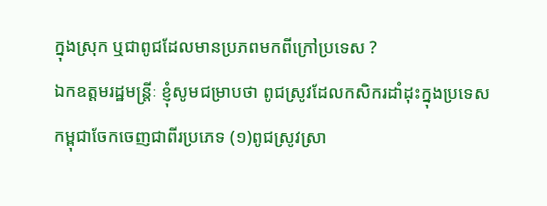ក្នុងស្រុក ឬជាពូជដែលមានប្រភពមកពីក្រៅប្រទេស ?
ឯកឧត្តមរដ្ឋមន្ត្រីៈ ខ្ញុំសូមជម្រាបថា ពូជស្រូវដែលកសិករដាំដុះក្នុងប្រទេសកម្ពុជាចែកចេញជាពីរប្រភេទ (១)ពូជស្រូវស្រា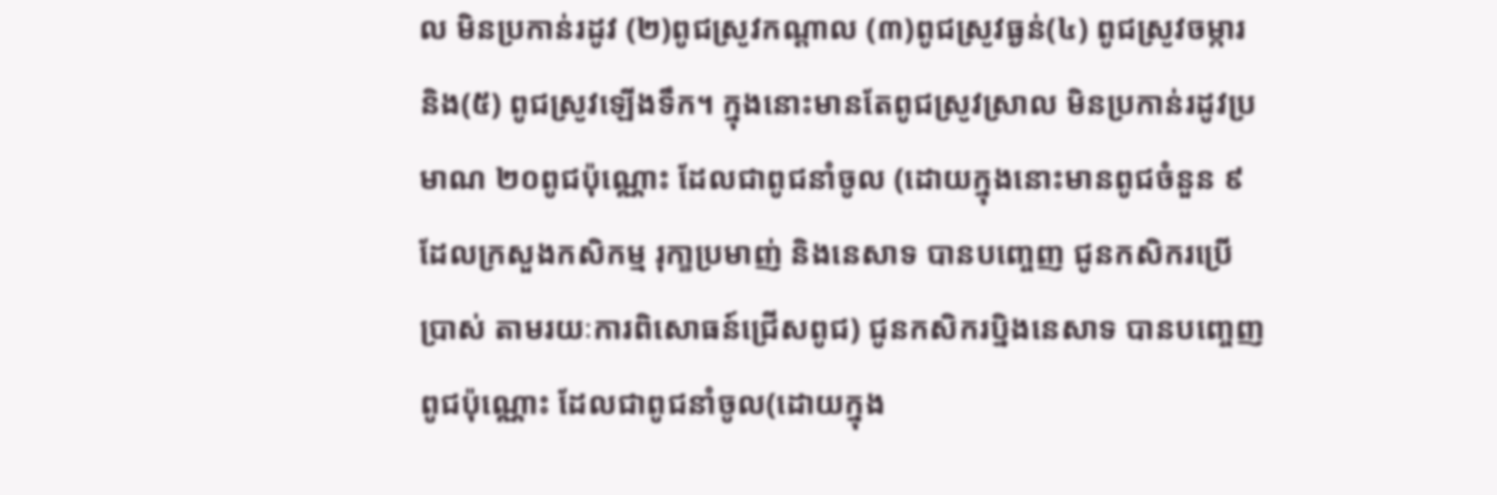ល មិនប្រកាន់រដូវ (២)ពូជស្រូវកណ្តាល (៣)ពូជស្រូវធ្ងន់(៤) ពូជស្រូវចម្ការ និង(៥) ពូជស្រូវឡើងទឹក។ ក្នុងនោះមានតែពូជស្រូវស្រាល មិនប្រកាន់រដូវប្រមាណ ២០ពូជប៉ុណ្ណោះ ដែលជាពូជនាំចូល (ដោយក្នុងនោះមានពូជចំនួន ៩ដែលក្រសួងកសិកម្ម រុកា្ខប្រមាញ់ និងនេសាទ បានបញ្ចេញ ជូនកសិករប្រើប្រាស់ តាមរយៈការពិសោធន៍ជ្រើសពូជ) ជូនកសិករប្និងនេសាទ បានបញ្ចេញពូជប៉ុណ្ណោះ ដែលជាពូជនាំចូល(ដោយក្នុង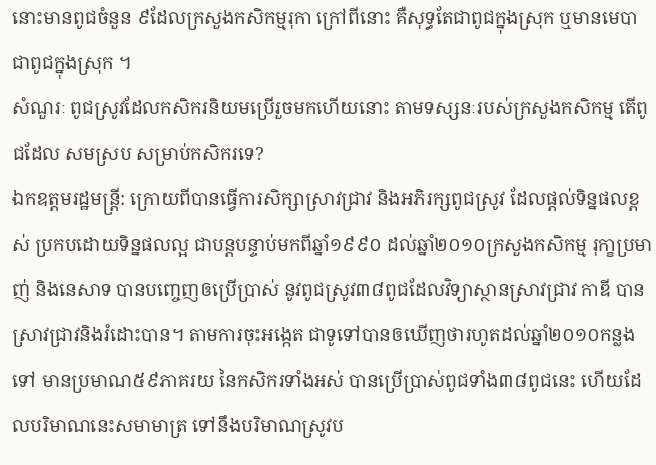នោះមានពូជចំនួន ៩ដែលក្រសួងកសិកម្មរុកា ក្រៅពីនោះ គឺសុទ្ធតែជាពូជក្នុងស្រុក ឬមានមេបា ជាពូជក្នុងស្រុក ។
សំណួរៈ ពូជស្រូវដែលកសិករនិយមប្រើរួចមកហើយនោះ តាមទស្សនៈរបស់ក្រសួងកសិកម្ម តើពូជដែល សមស្រប សម្រាប់កសិករទេ?
ឯកឧត្តមរដ្ឋមន្ត្រី: ក្រោយពីបានធ្វើការសិក្សាស្រាវជ្រាវ និងអភិរក្សពូជស្រូវ ដែលផ្តល់ទិន្នផលខ្ពស់ ប្រកបដោយទិន្នផលល្អ ជាបន្តបន្ទាប់មកពីឆ្នាំ១៩៩០ ដល់ឆ្នាំ២០១០ក្រសួងកសិកម្ម រុកា្ខប្រមាញ់ និងនេសាទ បានបញ្ចេញឲប្រើប្រាស់ នូវពូជស្រូវ៣៨ពូជដែលវិទ្យាស្ថានស្រាវជ្រាវ កាឌី បានស្រាវជ្រាវនិងរំដោះបាន។ តាមការចុះអង្កេត ជាទូទៅបានឲឃើញថារហូតដល់ឆ្នាំ២០១០កន្លងទៅ មានប្រមាណ៥៩ភាគរយ នៃកសិករទាំងអស់ បានប្រើប្រាស់ពូជទាំង៣៨ពូជនេះ ហើយដែលបរិមាណនេះសមាមាត្រ ទៅនឹងបរិមាណស្រូវប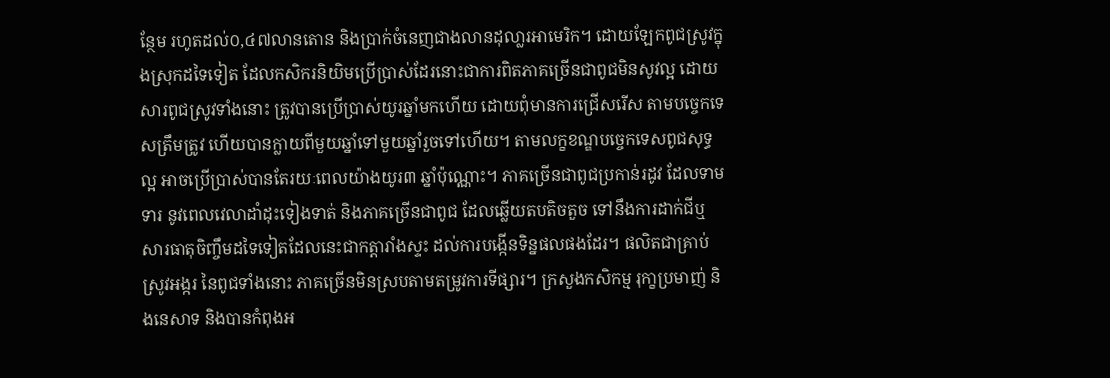ន្ថែម រហូតដល់០,៤៧លានតោន និងប្រាក់ចំនេញជាងលានដុលា្លរអាមេរិក។ ដោយឡែកពូជស្រូវក្នុងស្រុកដទៃទៀត ដែលកសិករនិយិមប្រើប្រាស់ដែរនោះជាការពិតភាគច្រើនជាពូជមិនសូវល្អ ដោយសារពូជស្រូវទាំងនោះ ត្រូវបានប្រើប្រាស់យូរឆ្នាំមកហើយ ដោយពុំមានការជ្រើសរើស តាមបច្ចេកទេសត្រឹមត្រូវ ហើយបានក្លាយពីមួយឆ្នាំទៅមួយឆ្នាំរួចទៅហើយ។ តាមលក្ខខណ្ឌបច្ចេកទេសពូជសុទ្ធល្អ អាចប្រើប្រាស់បានតែរយៈពេលយ៉ាងយូរ៣ ឆ្នាំប៉ុណ្ណោះ។ ភាគច្រើនជាពូជប្រកាន់រដូវ ដែលទាមទារ នូវពេលវេលាដាំដុះទៀងទាត់ និងភាគច្រើនជាពូជ ដែលឆ្លើយតបតិចតួច ទៅនឹងការដាក់ជីឬ សារធាតុចិញ្ចឹមដទៃទៀតដែលនេះជាកត្តារាំងស្ទះ ដល់ការបង្កើនទិន្នផលផងដែរ។ ផលិតជាគ្រាប់ស្រូវអង្ករ នៃពូជទាំងនោះ ភាគច្រើនមិនស្របតាមតម្រូវការទីផ្សារ។ ក្រសួងកសិកម្ម រុកា្ខប្រមាញ់ និងនេសាទ និងបានកំពុងអ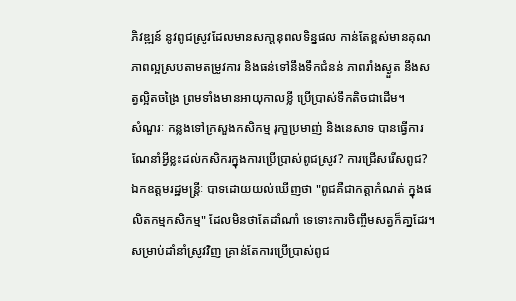ភិវឌ្ឍន៍ នូវពូជស្រូវដែលមានសកា្តនុពលទិន្នផល កាន់តែខ្ពស់មានគុណភាពល្អស្របតាមតម្រូវការ និងធន់ទៅនឹងទឹកជំនន់ ភាពរាំងស្ងួត នឹងសត្វល្អិតចង្រៃ ព្រមទាំងមានអាយុកាលខ្លី ប្រើប្រាស់ទឹកតិចជាដើម។
សំណួរៈ កន្លងទៅក្រសួងកសិកម្ម រុកា្ខប្រមាញ់ និងនេសាទ បានធើ្វការណែនាំអ្វីខ្លះដល់កសិករក្នុងការប្រើប្រាស់ពូជស្រូវ? ការជ្រើសរើសពូជ?
ឯកឧត្តមរដ្ឋមន្ត្រីៈ បាទដោយយល់ឃើញថា "ពូជគឺជាកត្តាកំណត់ ក្នុងផលិតកម្មកសិកម្ម" ដែលមិនថាតែដាំណាំ ទេទោះការចិញ្ចឹមសត្វក៏គា្នដែរ។ សម្រាប់ដាំនាំស្រូវវិញ គ្រាន់តែការប្រើប្រាស់ពូជ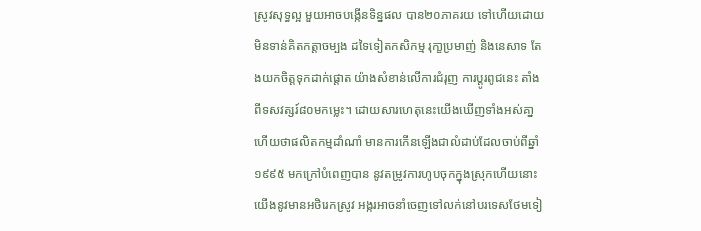ស្រូវសុទ្ធល្អ មួយអាចបង្កើនទិន្នផល បាន២០ភាគរយ ទៅហើយដោយមិនទាន់គិតកត្តាចម្បង ដទៃទៀតកសិកម្ម រុកា្ខប្រមាញ់ និងនេសាទ តែងយកចិត្តទុកដាក់ផ្តោត យ៉ាងសំខាន់លើការជំរុញ ការប្តូរពូជនេះ តាំងពីទសវត្សរ៍៨០មកម្លេះ។ ដោយសារហេតុនេះយើងឃើញទាំងអស់គា្ន ហើយថាផលិតកម្មដាំណាំ មានការកើនឡើងជាលំដាប់ដែលចាប់ពីឆ្នាំ ១៩៩៥ មកក្រៅបំពេញបាន នូវតម្រូវការហូបចុកក្នុងស្រុកហើយនោះ យើងនូវមានអថិរេកស្រូវ អង្ករអាចនាំចេញទៅលក់នៅបរទេសថែមទៀ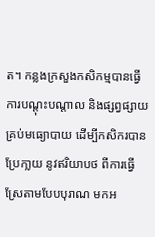ត។ កន្លងក្រសួងកសិកម្មបានធ្វើការបណ្តុះបណ្តាល និងផ្សព្វផ្សាយគ្រប់មធ្យោបាយ ដើម្បីកសិករបានប្រែកា្លយ នូវឥរិយាបថ ពីការធ្វើស្រែតាមបែបបុរាណ មកអ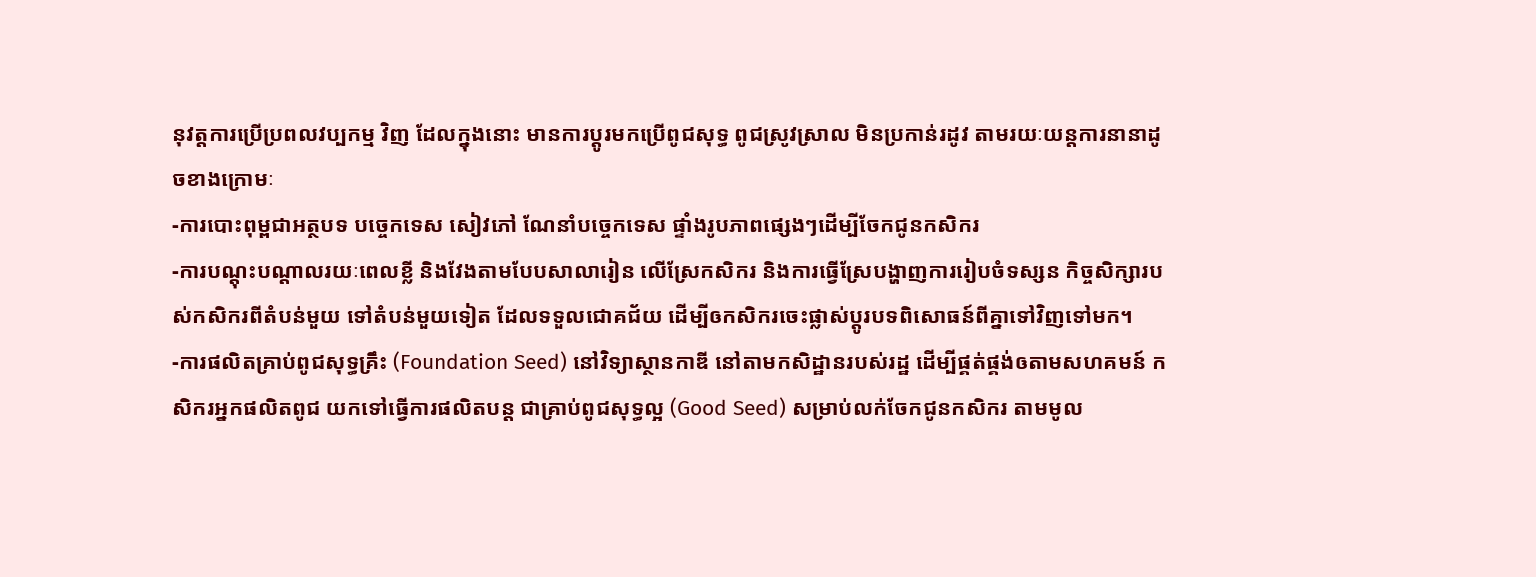នុវត្តការប្រើប្រពលវប្បកម្ម វិញ ដែលក្នុងនោះ មានការប្តូរមកប្រើពូជសុទ្ធ ពូជស្រូវស្រាល មិនប្រកាន់រដូវ តាមរយៈយន្តការនានាដូចខាងក្រោមៈ
-ការបោះពុម្ពជាអត្ថបទ បច្ចេកទេស សៀវភៅ ណែនាំបច្ចេកទេស ផ្ទាំងរូបភាពផ្សេងៗដើម្បីចែកជូនកសិករ
-ការបណ្តុះបណ្តាលរយៈពេលខ្លី និងវែងតាមបែបសាលារៀន លើស្រែកសិករ និងការធ្វើស្រែបង្ហាញការរៀបចំទស្សន កិច្ចសិក្សារបស់កសិករពីតំបន់មួយ ទៅតំបន់មួយទៀត ដែលទទួលជោគជ័យ ដើម្បីឲកសិករចេះផ្លាស់ប្តូរបទពិសោធន៍ពីគ្នាទៅវិញទៅមក។
-ការផលិតគ្រាប់ពូជសុទ្ធគ្រឹះ (Foundation Seed) នៅវិទ្យាស្ថានកាឌី នៅតាមកសិដ្ឋានរបស់រដ្ឋ ដើម្បីផ្គត់ផ្គង់ឲតាមសហគមន៍ កសិករអ្នកផលិតពូជ យកទៅធ្វើការផលិតបន្ត ជាគ្រាប់ពូជសុទ្ធល្អ (Good Seed) សម្រាប់លក់ចែកជូនកសិករ តាមមូល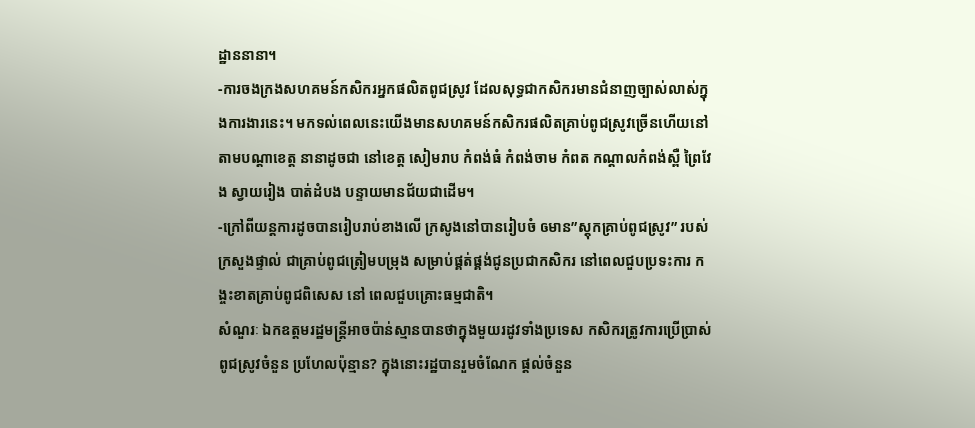ដ្ឋាននានា។
-ការចងក្រងសហគមន៍កសិករអ្នកផលិតពូជស្រូវ ដែលសុទ្ធជាកសិករមានជំនាញច្បាស់លាស់ក្នុងការងារនេះ។ មកទល់ពេលនេះយើងមានសហគមន៍កសិករផលិតគ្រាប់ពូជស្រូវច្រើនហើយនៅតាមបណ្តាខេត្ត នានាដូចជា នៅខេត្ត សៀមរាប កំពង់ធំ កំពង់ចាម កំពត កណ្តាលកំពង់ស្ពឺ ព្រៃវែង ស្វាយរៀង បាត់ដំបង បន្ទាយមានជ័យជាដើម។
-ក្រៅពីយន្តការដូចបានរៀបរាប់ខាងលើ ក្រសូងនៅបានរៀបចំ ឲមាន”ស្តុកគ្រាប់ពូជស្រូវ” របស់ក្រសួងផ្ទាល់ ជាគ្រាប់ពូជត្រៀមបម្រុង សម្រាប់ផ្គត់ផ្គង់ជូនប្រជាកសិករ នៅពេលជួបប្រទះការ កង្ចះខាតគ្រាប់ពូជពិសេស នៅ ពេលជួបគ្រោះធម្មជាតិ។
សំណួរៈ ឯកឧត្តមរដ្ឋមន្ត្រីអាចប៉ាន់ស្មានបានថាក្នុងមួយរដូវទាំងប្រទេស កសិករត្រូវការប្រើប្រាស់ពូជស្រូវចំនួន ប្រហែលប៉ុន្មាន? ក្នុងនោះរដ្ឋបានរួមចំណែក ផ្តល់ចំនួន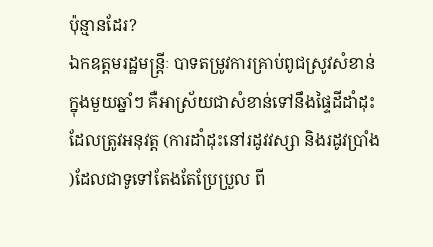ប៉ុន្មានដែរ?
ឯកឧត្តមរដ្ឋមន្ត្រីៈ បាទតម្រូវការគ្រាប់ពូជស្រូវសំខាន់ក្នុងមួយឆ្នាំៗ គឺអាស្រ័យជាសំខាន់ទៅនឹងផ្ទៃដីដាំដុះ ដែលត្រូវអនុវត្ត (ការដាំដុះនៅរដូវវស្សា និងរដូវប្រាំង )ដែលជាទូទៅតែងតែប្រែប្រួល ពី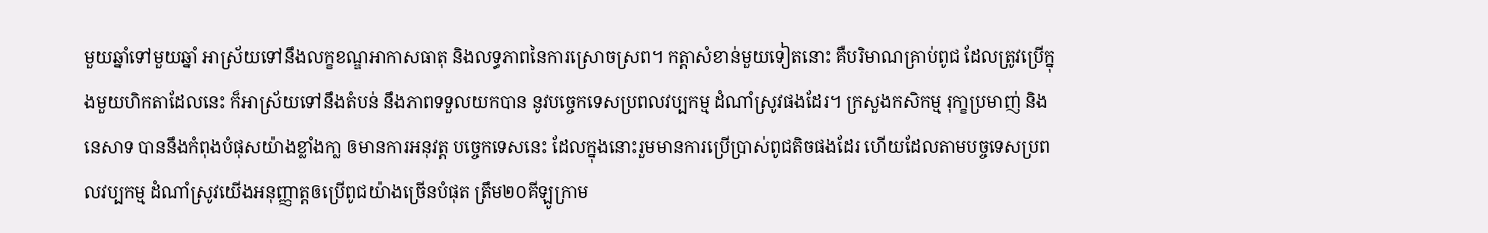មួយឆ្នាំទៅមួយឆ្នាំ អាស្រ័យទៅនឹងលក្ខខណ្ឌអាកាសធាតុ និងលទ្ធភាពនៃការស្រោចស្រព។ កត្តាសំខាន់មួយទៀតនោះ គឺបរិមាណគ្រាប់ពូជ ដែលត្រូវប្រើក្នុងមួយហិកតាដែលនេះ ក៏អាស្រ័យទៅនឹងតំបន់ នឹងភាពទទួលយកបាន នូវបច្ចេកទេសប្រពលវប្បកម្ម ដំណាំស្រូវផងដែរ។ ក្រសួងកសិកម្ម រុកា្ខប្រមាញ់ និងនេសាទ បាននឹងកំពុងបំផុសយ៉ាងខ្លាំងកា្ល ឲមានការអនុវត្ត បច្ចេកទេសនេះ ដែលក្នុងនោះរួមមានការប្រើប្រាស់ពូជតិចផងដែរ ហើយដែលតាមបច្ចទេសប្រពលវប្បកម្ម ដំណាំស្រូវយើងអនុញ្ញាត្តឲប្រើពូជយ៉ាងច្រើនបំផុត ត្រឹម២០គីឡូក្រាម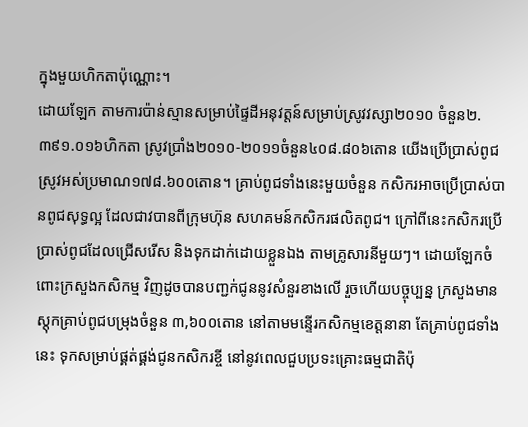ក្នុងមួយហិកតាប៉ុណ្ណោះ។
ដោយឡែក តាមការប៉ាន់ស្មានសម្រាប់ផ្ទៃដីអនុវត្តន៍សម្រាប់ស្រូវវស្សា២០១០ ចំនួន២.៣៩១.០១៦ហិកតា ស្រូវប្រាំង២០១០-២០១១ចំនួន៤០៨.៨០៦តោន យើងប្រើប្រាស់ពូជស្រូវអស់ប្រមាណ១៧៨.៦០០តោន។ គ្រាប់ពូជទាំងនេះមួយចំនួន កសិករអាចប្រើប្រាស់បានពូជសុទ្ធល្អ ដែលជាវបានពីក្រុមហ៊ុន សហគមន៍កសិករផលិតពូជ។ ក្រៅពីនេះកសិករប្រើប្រាស់ពូជដែលជ្រើសរើស និងទុកដាក់ដោយខ្លួនឯង តាមគ្រូសារនីមួយៗ។ ដោយឡែកចំពោះក្រសួងកសិកម្ម វិញដូចបានបញ្ជក់ជូននូវសំនួរខាងលើ រួចហើយបច្ចុប្បន្ន ក្រសួងមានស្តុកគ្រាប់ពូជបម្រុងចំនួន ៣,៦០០តោន នៅតាមមន្ទើរកសិកម្មខេត្តនានា តែគ្រាប់ពូជទាំងនេះ ទុកសម្រាប់ផ្គត់ផ្គង់ជូនកសិករខ្ចី នៅនូវពេលជួបប្រទះគ្រោះធម្មជាតិប៉ុ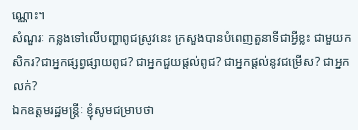ណ្ណោះ។
សំណួរៈ កន្លងទៅលើបញ្ហាពូជស្រូវនេះ ក្រសួងបានបំពេញតួនាទីជាអី្វខ្លះ ជាមួយកសិករ?ជាអ្នកផ្សព្វផ្សាយពូជ? ជាអ្នកជួយផ្តល់ពូជ? ជាអ្នកផ្តល់នូវជម្រើស? ជាអ្នកលក់?
ឯកឧត្តមរដ្ឋមន្ត្រីៈ ខ្ញុំសូមជម្រាបថា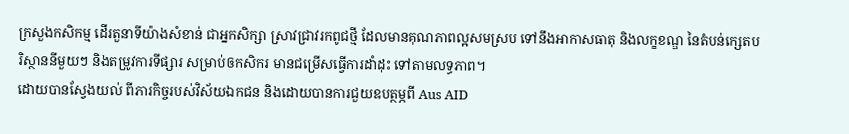ក្រសួងកសិកម្ម ដើរតួនាទីយ៉ាងសំខាន់ ជាអ្នកសិក្សា ស្រាវជ្រាវរកពូជថ្មី ដែលមានគុណភាពល្អសមស្រប ទៅនឹងអាកាសធាតុ និងលក្ខខណ្ឌ នៃតំបន់ក្សេតបរិស្ថាននីមួយៗ និងតម្រូវការទីផ្សារ សម្រាប់ឲកសិករ មានជម្រើសធ្វើការដាំដុះ ទៅតាមលទ្ធភាព។
ដោយបានស្វែងយល់ ពីភារកិច្ចរបស់វិស័យឯកជន និងដោយបានការជួយឧបត្ថម្ភពី Aus AID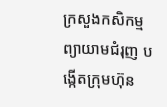ក្រសួងកសិកម្ម ព្យាយាមជំរុញ បង្កើតក្រុមហ៊ុន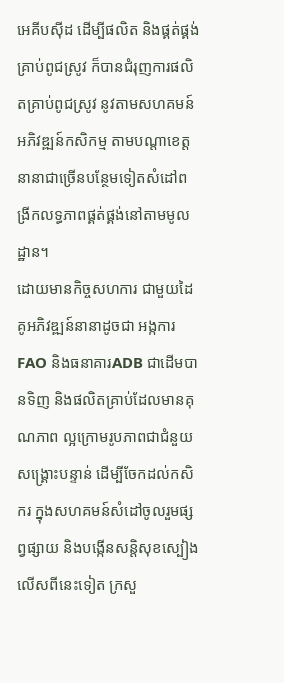អេគីបស៊ីដ ដើម្បីផលិត និងផ្គត់ផ្គង់គ្រាប់ពូជស្រូវ ក៏បានជំរុញការផលិតគ្រាប់ពូជស្រូវ នូវតាមសហគមន៍អភិវឌ្ឍន៍កសិកម្ម តាមបណ្តាខេត្តនានាជាច្រើនបន្ថែមទៀតសំដៅពង្រីកលទ្ធភាពផ្គត់ផ្គង់នៅតាមមូលដ្ឋាន។
ដោយមានកិច្ចសហការ ជាមួយដៃគូអភិវឌ្ឍន៍នានាដូចជា អង្កការ FAO និងធនាគារADB ជាដើមបានទិញ និងផលិតគ្រាប់ដែលមានគុណភាព ល្អក្រោមរូបភាពជាជំនួយសង្គ្រោះបន្ទាន់ ដើម្បីចែកដល់កសិករ ក្នុងសហគមន៍សំដៅចូលរួមផ្សព្វផ្សាយ និងបង្កើនសន្តិសុខស្បៀងលើសពីនេះទៀត ក្រសួ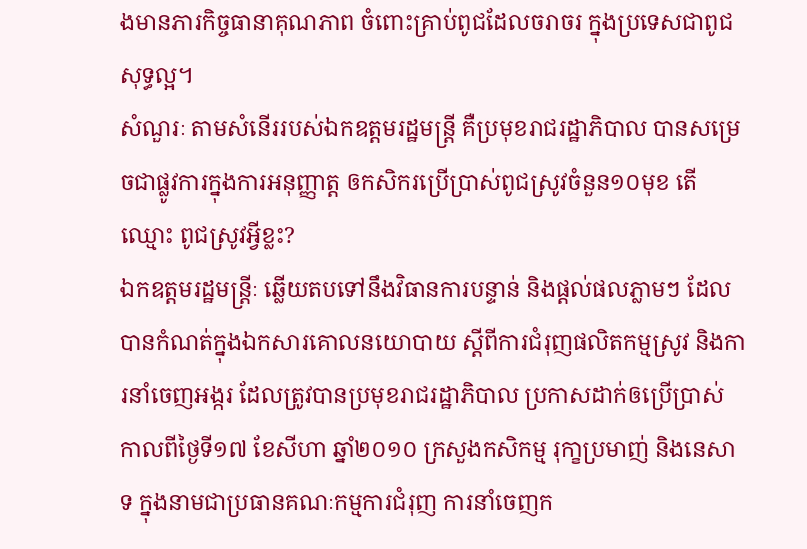ងមានភារកិច្ចធានាគុណភាព ចំពោះគ្រាប់ពូជដែលចរាចរ ក្នុងប្រទេសជាពូជសុទ្ធល្អ។
សំណួរៈ តាមសំនើររបស់ឯកឧត្តមរដ្ឋមន្ត្រី គឺប្រមុខរាជរដ្ឋាភិបាល បានសម្រេចជាផ្លូវការក្នុងការអនុញ្ញាត្ត ឲកសិករប្រើប្រាស់ពូជស្រូវចំនួន១០មុខ តើឈ្មោះ ពូជស្រូវអ្វីខ្លះ?
ឯកឧត្តមរដ្ឋមន្ត្រីៈ ឆ្លើយតបទៅនឹងវិធានការបន្ទាន់ និងផ្តល់ផលភ្លាមៗ ដែលបានកំណត់ក្នុងឯកសារគោលនយោបាយ ស្តីពីការជំរុញផលិតកម្មស្រូវ និងការនាំចេញអង្ករ ដែលត្រូវបានប្រមុខរាជរដ្ឋាភិបាល ប្រកាសដាក់ឲប្រើប្រាស់ កាលពីថ្ងៃទី១៧ ខែសីហា ឆ្នាំ២០១០ ក្រសួងកសិកម្ម រុកា្ខប្រមាញ់ និងនេសាទ ក្នុងនាមជាប្រធានគណៈកម្មការជំរុញ ការនាំចេញក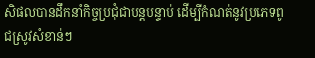សិផលបានដឹកនាំកិច្ចប្រជុំជាបន្តបន្ទាប់ ដើម្បីកំណត់នូវប្រភេទពូជស្រូវសំខាន់ៗ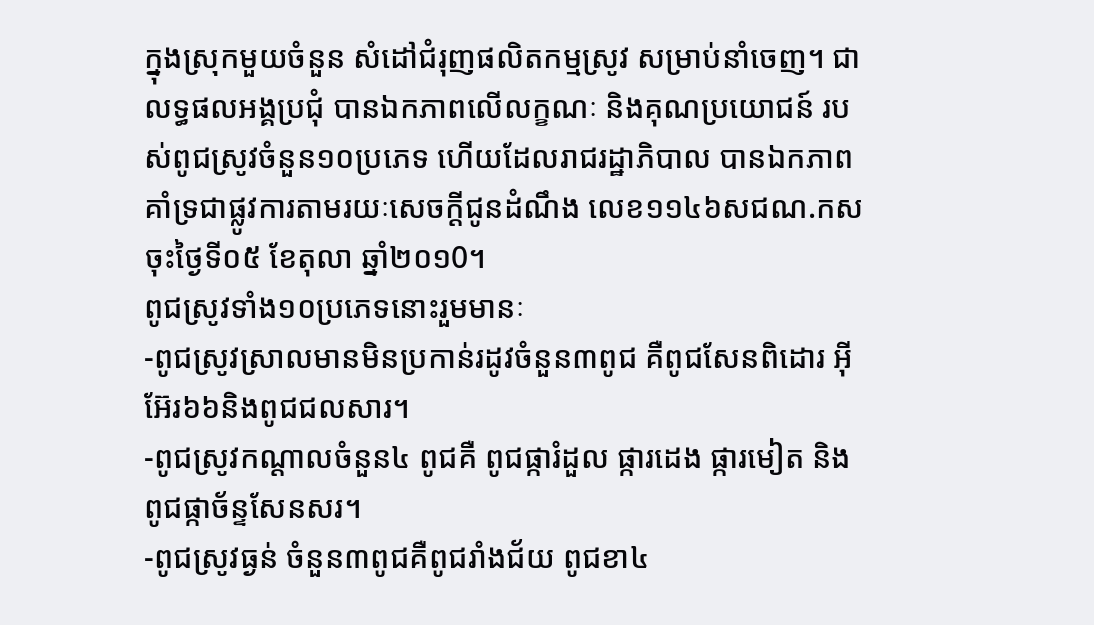ក្នុងស្រុកមួយចំនួន សំដៅជំរុញផលិតកម្មស្រូវ សម្រាប់នាំចេញ។ ជាលទ្ធផលអង្គប្រជុំ បានឯកភាពលើលក្ខណៈ និងគុណប្រយោជន៍ របស់ពូជស្រូវចំនួន១០ប្រភេទ ហើយដែលរាជរដ្ឋាភិបាល បានឯកភាពគាំទ្រជាផ្លូវការតាមរយៈសេចក្តីជូនដំណឹង លេខ១១៤៦សជណ.កស ចុះថ្ងៃទី០៥ ខែតុលា ឆ្នាំ២០១0។
ពូជស្រូវទាំង១០ប្រភេទនោះរួមមានៈ
-ពូជស្រូវស្រាលមានមិនប្រកាន់រដូវចំនួន៣ពូជ គឺពូជសែនពិដោរ អ៊ីអ៊ែរ៦៦និងពូជជលសារ។
-ពូជស្រូវកណ្តាលចំនួន៤ ពូជគឺ ពូជផ្ការំដួល ផ្ការដេង ផ្ការមៀត និង ពូជផ្កាច័ន្ទសែនសរ។
-ពូជស្រូវធ្ងន់ ចំនួន៣ពូជគឺពូជរាំងជ័យ ពូជខា៤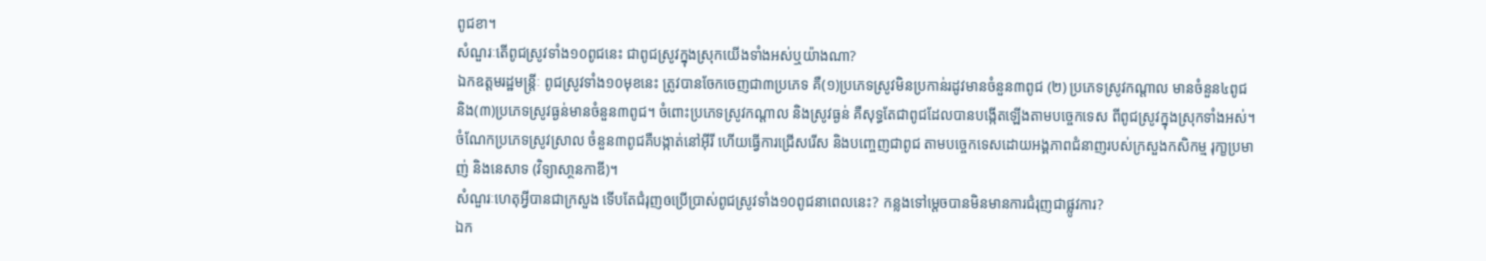ពូជខា។
សំណួរៈតើពូជស្រូវទាំង១០ពូជនេះ ជាពូជស្រូវក្នុងស្រុកយើងទាំងអស់ឬយ៉ាងណា?
ឯកឧត្តមរដ្ឋមន្ត្រីៈ ពូជស្រូវទាំង១០មុខនេះ ត្រូវបានចែកចេញជា៣ប្រភេទ គឺ(១)ប្រភេទស្រូវមិនប្រកាន់រដូវមានចំនួន៣ពូជ (២) ប្រភេទស្រូវកណ្តាល មានចំនួន៤ពូជ និង(៣)ប្រភេទស្រូវធ្ងន់មានចំនួន៣ពូជ។ ចំពោះប្រភេទស្រូវកណ្តាល និងស្រូវធ្ងន់ គឺសុទ្ធតែជាពូជដែលបានបង្កើតឡើងតាមបច្ចេកទេស ពីពូជស្រូវក្នុងស្រុកទាំងអស់។ ចំណែកប្រភេទស្រូវស្រាល ចំនួន៣ពូជគឺបង្កាត់នៅអ៊ីរី ហើយធ្វើការជ្រើសរើស និងបញ្ចេញជាពូជ តាមបច្ចេកទេសដោយអង្គភាពជំនាញរបស់ក្រសួងកសិកម្ម រុកា្ខប្រមាញ់ និងនេសាទ (វិទ្យាសា្ថនកាឌី)។
សំណួរៈហេតុអ្វីបានជាក្រសួង ទើបតែជំរុញឲប្រើប្រាស់ពូជស្រូវទាំង១០ពូជនាពេលនេះ? កន្លងទៅម្តេចបានមិនមានការជំរុញជាផ្លូវការ?
ឯក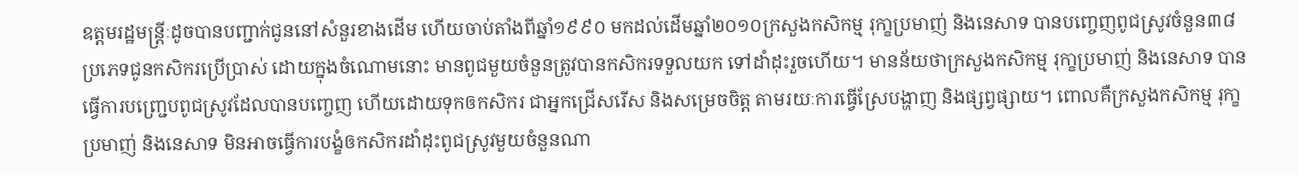ឧត្តមរដ្ឋមន្ត្រីៈដូចបានបញ្ជាក់ជូននៅសំនួរខាងដើម ហើយចាប់តាំងពីឆ្នាំ១៩៩០ មកដល់ដើមឆ្នាំ២០១០ក្រសួងកសិកម្ម រុកា្ខប្រមាញ់ និងនេសាទ បានបញ្ចេញពូជស្រូវចំនួន៣៨ប្រភេទជូនកសិករប្រើប្រាស់ ដោយក្នុងចំណោមនោះ មានពូជមួយចំនួនត្រូវបានកសិករទទួលយក ទៅដាំដុះរួចហើយ។ មានន័យថាក្រសួងកសិកម្ម រុកា្ខប្រមាញ់ និងនេសាទ បានធ្វើការបញ្រេ្ជបពូជស្រូវដែលបានបញ្ចេញ ហើយដោយទុកឲកសិករ ជាអ្នកជ្រើសរើស និងសម្រេចចិត្ត តាមរយៈការធ្វើស្រែបង្ហាញ និងផ្សព្វផ្សាយ។ ពោលគឺក្រសួងកសិកម្ម រុកា្ខប្រមាញ់ និងនេសាទ មិនអាចធ្វើការបង្ខំឲកសិករដាំដុះពូជស្រូវមួយចំនួនណា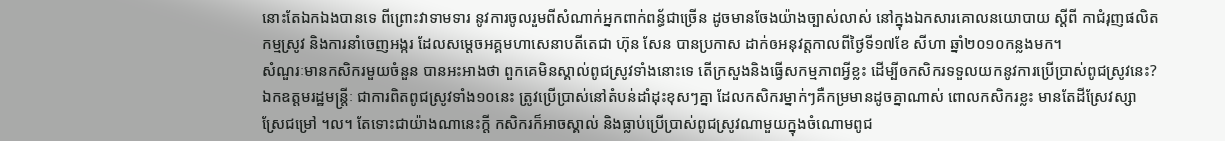នោះតែឯកឯងបានទេ ពីព្រោះវាទាមទារ នូវការចូលរួមពីសំណាក់អ្នកពាក់ពន្ធ័ជាច្រើន ដូចមានចែងយ៉ាងច្បាស់លាស់ នៅក្នុងឯកសារគោលនយោបាយ ស្តីពី កាជំរុញផលិតកម្មស្រូវ និងការនាំចេញអង្ករ ដែលសម្តេចអគ្គមហាសេនាបតីតេជា ហ៊ុន សែន បានប្រកាស ដាក់ឲអនុវត្តកាលពីថ្ងៃទី១៧ខែ សីហា ឆ្នាំ២០១០កន្លងមក។
សំណួរៈមានកសិករមួយចំនួន បានអះអាងថា ពួកគេមិនស្គាល់ពូជស្រូវទាំងនោះទេ តើក្រសួងនិងធើ្វសកម្មភាពអ្វីខ្លះ ដើម្បីឲកសិករទទួលយកនូវការប្រើប្រាស់ពូជស្រូវនេះ?
ឯកឧត្តមរដ្ឋមន្ត្រីៈ ជាការពិតពូជស្រូវទាំង១០នេះ ត្រូវប្រើប្រាស់នៅតំបន់ដាំដុះខុសៗគ្នា ដែលកសិករម្នាក់ៗគឺកម្រមានដូចគ្នាណាស់ ពោលកសិករខ្លះ មានតែដីស្រែវស្សា ស្រែជម្រៅ ។ល។ តែទោះជាយ៉ាងណានេះក្តី កសិករក៏អាចស្គាល់ និងធ្លាប់ប្រើប្រាស់ពូជស្រូវណាមួយក្នុងចំណោមពូជ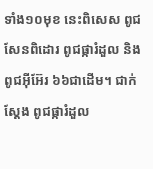ទាំង១០មុខ នេះពិសេស ពូជសែនពិដោរ ពូជផ្ការំដួល និងពូជអ៊ីអ៊ែរ ៦៦ជាដើម។ ជាក់ស្តែង ពូជផ្ការំដួល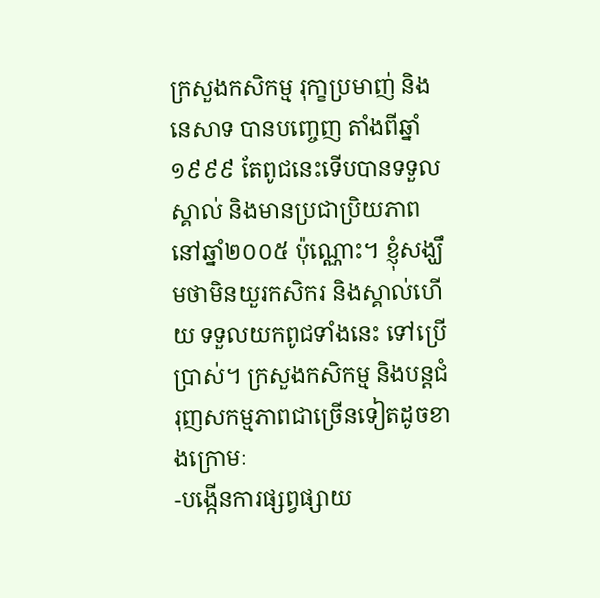ក្រសួងកសិកម្ម រុកា្ខប្រមាញ់ និងនេសាទ បានបញ្ចេញ តាំងពីឆ្នាំ១៩៩៩ តែពូជនេះទើបបានទទួលស្គាល់ និងមានប្រជាប្រិយភាព នៅឆ្នាំ២០០៥ ប៉ុណ្ណោះ។ ខ្ញុំសង្ឃឹមថាមិនយួរកសិករ និងស្គាល់ហើយ ទទួលយកពូជទាំងនេះ ទៅប្រើប្រាស់។ ក្រសួងកសិកម្ម និងបន្តជំរុញសកម្មភាពជាច្រើនទៀតដូចខាងក្រោមៈ
-បង្កើនការផ្សព្វផ្សាយ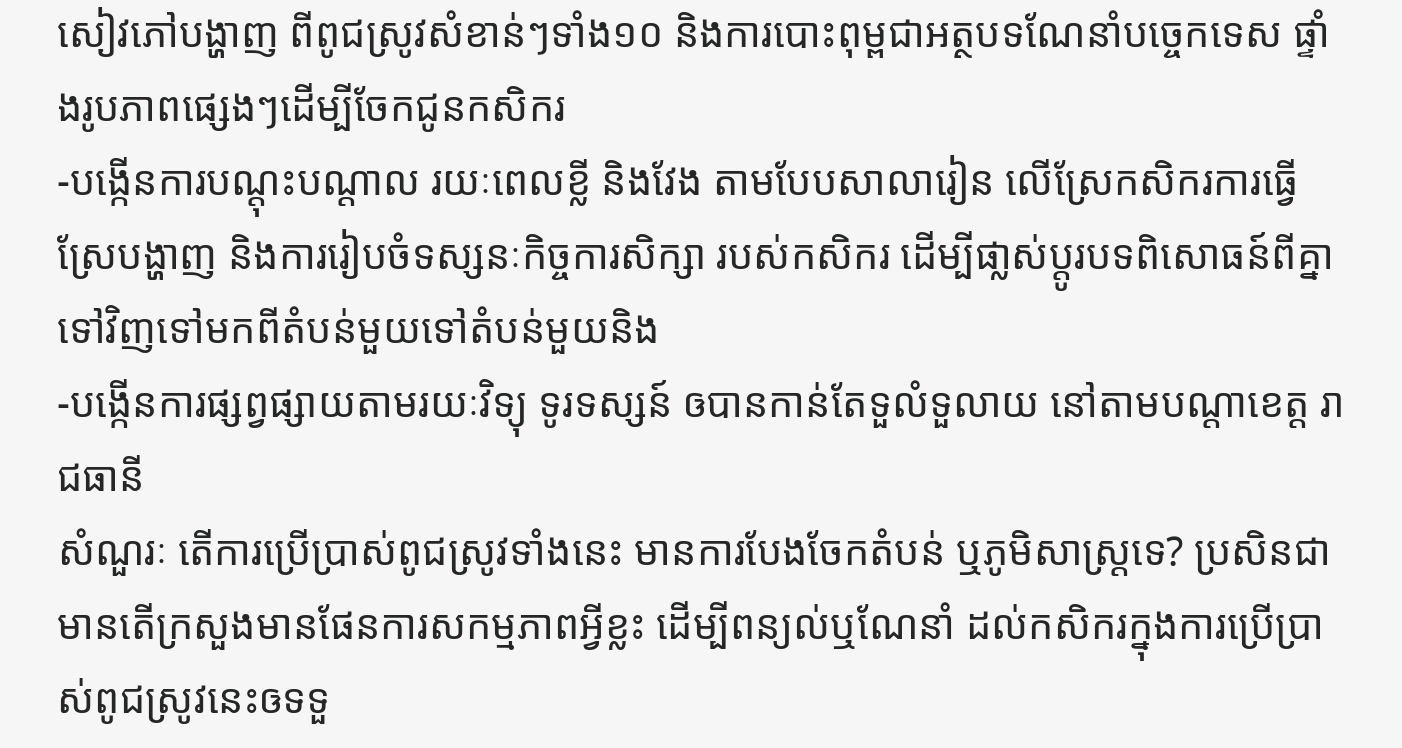សៀវភៅបង្ហាញ ពីពូជស្រូវសំខាន់ៗទាំង១០ និងការបោះពុម្ពជាអត្ថបទណែនាំបច្ចេកទេស ផ្ទាំងរូបភាពផ្សេងៗដើម្បីចែកជូនកសិករ
-បង្កើនការបណ្តុះបណ្តាល រយៈពេលខ្លី និងវែង តាមបែបសាលារៀន លើស្រែកសិករការធ្វើស្រែបង្ហាញ និងការរៀបចំទស្សនៈកិច្ចការសិក្សា របស់កសិករ ដើម្បីផា្លស់ប្តូរបទពិសោធន៍ពីគ្នាទៅវិញទៅមកពីតំបន់មួយទៅតំបន់មួយនិង
-បង្កើនការផ្សព្វផ្សាយតាមរយៈវិទ្យុ ទូរទស្សន៍ ឲបានកាន់តែទួលំទួលាយ នៅតាមបណ្តាខេត្ត រាជធានី
សំណួរៈ តើការប្រើប្រាស់ពូជស្រូវទាំងនេះ មានការបែងចែកតំបន់ ឬភូមិសាស្ត្រទេ? ប្រសិនជាមានតើក្រសួងមានផែនការសកម្មភាពអ្វីខ្លះ ដើម្បីពន្យល់ឬណែនាំ ដល់កសិករក្នុងការប្រើប្រាស់ពូជស្រូវនេះឲទទួ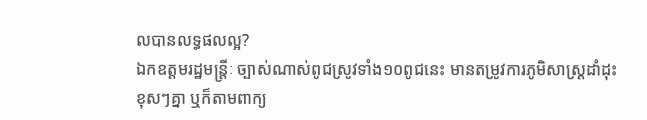លបានលទ្ធផលល្អ?
ឯកឧត្តមរដ្ឋមន្ត្រីៈ ច្បាស់ណាស់ពូជស្រូវទាំង១០ពូជនេះ មានតម្រូវការភូមិសាស្ត្រដាំដុះខុសៗគ្នា ឬក៏តាមពាក្យ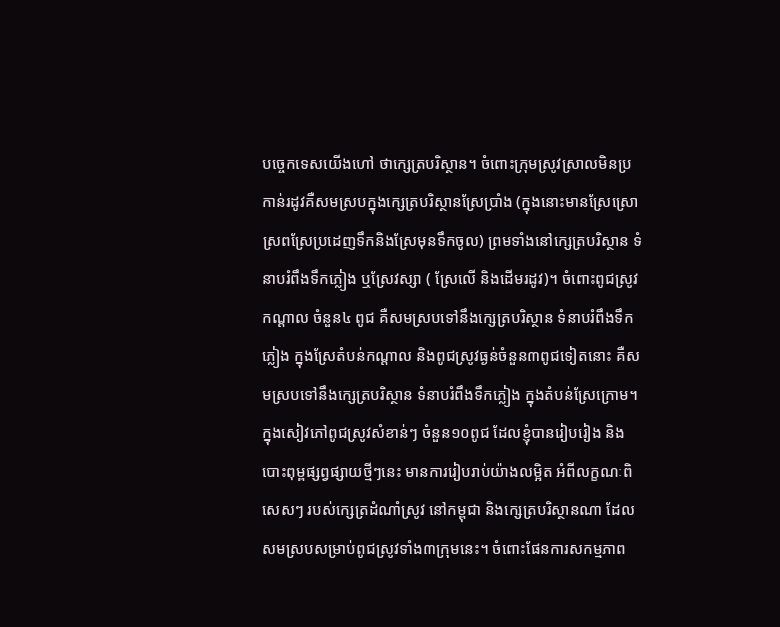បច្ចេកទេសយើងហៅ ថាក្សេត្របរិស្ថាន។ ចំពោះក្រុមស្រូវស្រាលមិនប្រកាន់រដូវគឺសមស្របក្នុងក្សេត្របរិស្ថានស្រែប្រាំង (ក្នុងនោះមានស្រែស្រោស្រពស្រែប្រដេញទឹកនិងស្រែមុនទឹកចូល) ព្រមទាំងនៅក្សេត្របរិស្ថាន ទំនាបរំពឹងទឹកភ្លៀង ឬស្រែវស្សា ( ស្រែលើ និងដើមរដូវ)។ ចំពោះពូជស្រូវកណ្តាល ចំនួន៤ ពូជ គឺសមស្របទៅនឹងក្សេត្របរិស្ថាន ទំនាបរំពឹងទឹកភ្លៀង ក្នុងស្រែតំបន់កណ្តាល និងពូជស្រូវធ្ងន់ចំនួន៣ពូជទៀតនោះ គឺសមស្របទៅនឹងក្សេត្របរិស្ថាន ទំនាបរំពឹងទឹកភ្លៀង ក្នុងតំបន់ស្រែក្រោម។ ក្នុងសៀវភៅពូជស្រូវសំខាន់ៗ ចំនួន១០ពូជ ដែលខ្ញុំបានរៀបរៀង និងបោះពុម្ពផ្សព្វផ្សាយថ្មីៗនេះ មានការរៀបរាប់យ៉ាងលម្អិត អំពីលក្ខណៈពិសេសៗ របស់ក្សេត្រដំណាំស្រូវ នៅកម្ពុជា និងក្សេត្របរិស្ថានណា ដែលសមស្របសម្រាប់ពូជស្រូវទាំង៣ក្រុមនេះ។ ចំពោះផែនការសកម្មភាព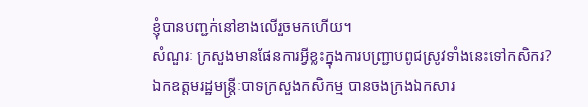ខ្ញុំបានបញ្ជក់នៅខាងលើរួចមកហើយ។
សំណួរៈ ក្រសួងមានផែនការអ្វីខ្លះក្នុងការបញ្រ្ជាបពូជស្រូវទាំងនេះទៅកសិករ?
ឯកឧត្តមរដ្ឋមន្រ្តីៈបាទក្រសួងកសិកម្ម បានចងក្រងឯកសារ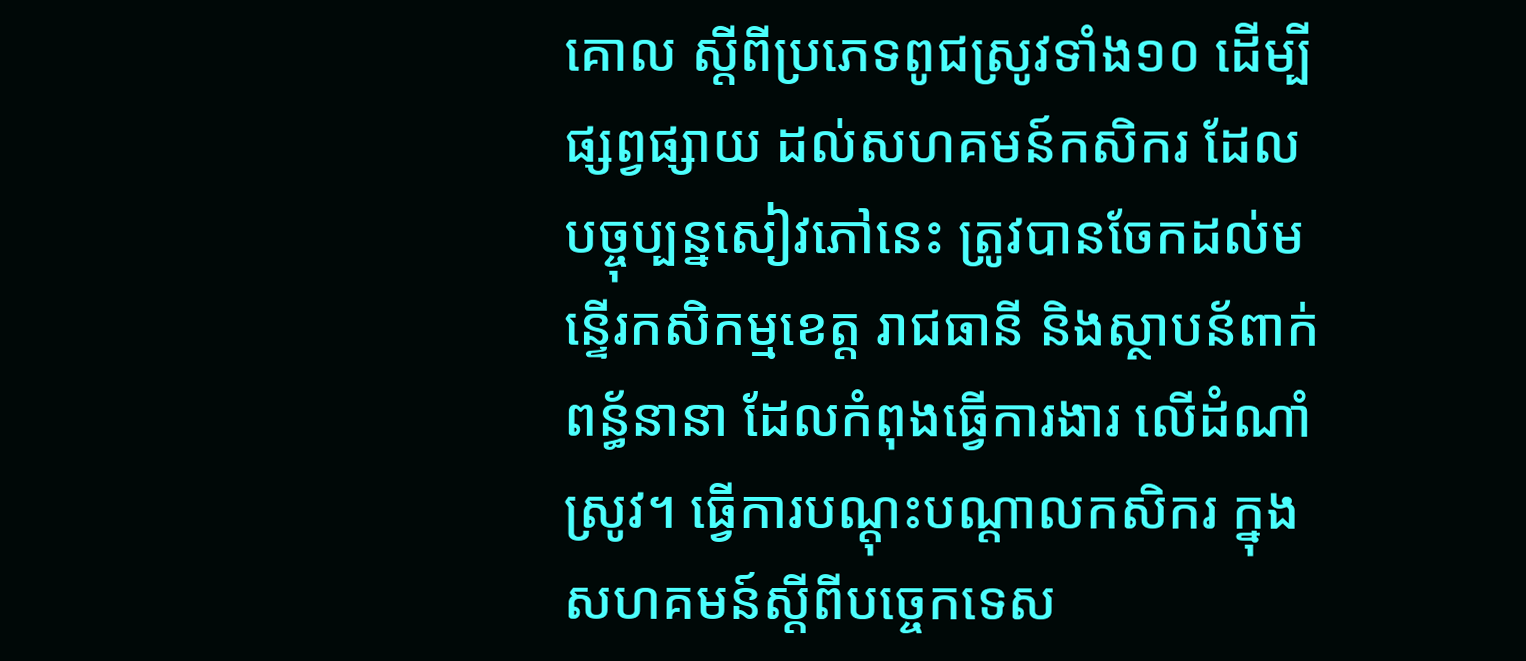គោល ស្តីពីប្រភេទពូជស្រូវទាំង១០ ដើម្បីផ្សព្វផ្សាយ ដល់សហគមន៍កសិករ ដែលបច្ចុប្បន្នសៀវភៅនេះ ត្រូវបានចែកដល់មន្ទើរកសិកម្មខេត្ត រាជធានី និងស្ថាបន័ពាក់ពន្ធ័នានា ដែលកំពុងធ្វើការងារ លើដំណាំស្រូវ។ ធ្វើការបណ្តុះបណ្តាលកសិករ ក្នុងសហគមន៍ស្តីពីបច្ចេកទេស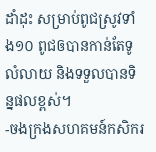ដាំដុះ សម្រាប់ពូជស្រូវទាំង១០ ពូជឲបានកាន់តែទូលំលាយ និងទទួលបានទិន្នផលខ្ពស់។
-ចងក្រងសហគមន៍កសិករ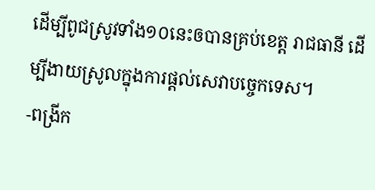ដើម្បីពូជស្រូវទាំង១០នេះឲបានគ្រប់ខេត្ត រាជធានី ដើម្បីងាយស្រូលក្នុងការផ្តល់សេវាបច្ចេកទេស។
-ពង្រីក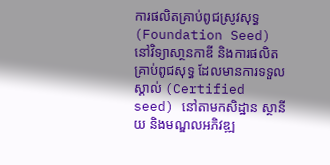ការផលិតគ្រាប់ពូជស្រូវសុទ្ធ (Foundation Seed) នៅវិទ្យាសា្ថនកាឌី និងការផលិតគ្រាប់ពូជសុទ្ធ ដែលមានការទទួលស្គាល់ (Certified seed) នៅតាមកសិដ្ឋាន ស្ថានីយ និងមណ្ឌលអភិវឌ្ឍ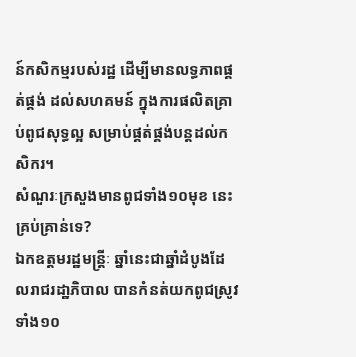ន៍កសិកម្មរបស់រដ្ឋ ដើម្បីមានលទ្ធភាពផ្គត់ផ្គង់ ដល់សហគមន៍ ក្នុងការផលិតគ្រាប់ពូជសុទ្ធល្អ សម្រាប់ផ្គត់ផ្គង់បន្តដល់កសិករ។
សំណួរៈក្រសួងមានពូជទាំង១០មុខ នេះគ្រប់គ្រាន់ទេ?
ឯកឧត្តមរដ្ឋមន្រ្តីៈ ឆ្នាំនេះជាឆ្នាំដំបូងដែលរាជរដា្ឋភិបាល បានកំនត់យកពូជស្រូវ ទាំង១០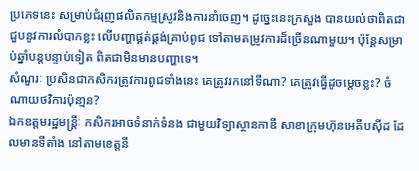ប្រភេទនេះ សម្រាប់ជំរុញផលិតកម្មស្រូវនិងការនាំចេញ។ ដូច្នេះនេះក្រសួង បានយល់ថាពិតជាជួបនូវការលំបាកខ្លះ លើបញ្ហាផ្គត់ផ្គង់គ្រាប់ពូជ ទៅតាមតម្រូវការដ៏ច្រើនណាមួយ។ ប៉ុន្តែសម្រាប់ឆ្នាំបន្តបន្ទាប់ទៀត ពិតជាមិនមានបញ្ហាទេ។
សំណួរៈ ប្រសិនជាកសិករត្រូវការពូជទាំងនេះ គេត្រូវរកនៅទីណា? គេត្រូវធ្វើដូចម្តេចខ្លះ? ចំណាយថវិការប៉ុនា្មន?
ឯកឧត្តមរដ្ឋមន្ត្រីៈ កសិករអាចទំនាក់ទំនង ជាមួយវិទ្យាស្ថានកាឌី សាខាក្រុមហ៊ុនអេគីបស៊ីដ ដែលមានទីតាំង នៅតាមខេត្តនី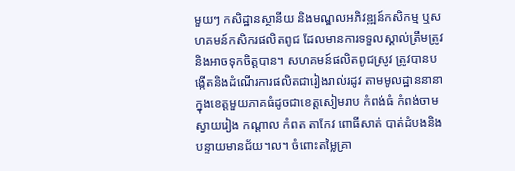មួយៗ កសិដ្ឋានស្ថានីយ និងមណ្ឌលអភិវឌ្ឍន៍កសិកម្ម ឬសហគមន៍កសិករផលិតពូជ ដែលមានការទទួលស្គាល់ត្រឹមត្រូវ និងអាចទុកចិត្តបាន។ សហគមន៍ផលិតពូជស្រូវ ត្រូវបានបង្កើតនិងដំណើរការផលិតជារៀងរាល់រដូវ តាមមូលដ្ឋាននានា ក្នុងខេត្តមួយភាគធំដូចជាខេត្តសៀមរាប កំពង់ធំ កំពង់ចាម ស្វាយរៀង កណ្តាល កំពត តាកែវ ពោធីសាត់ បាត់ដំបងនិងបន្ទាយមានជ័យ។ល។ ចំពោះតម្លៃគ្រា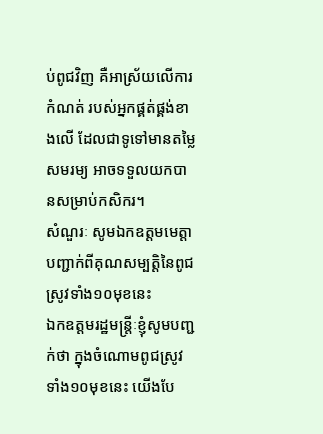ប់ពូជវិញ គឺអាស្រ័យលើការកំណត់ របស់អ្នកផ្គត់ផ្គង់ខាងលើ ដែលជាទូទៅមានតម្លៃសមរម្យ អាចទទួលយកបានសម្រាប់កសិករ។
សំណួរៈ សូមឯកឧត្តមមេត្តាបញ្ជាក់ពីគុណសម្បត្តិនៃពូជស្រូវទាំង១០មុខនេះ
ឯកឧត្តមរដ្ឋមន្រ្តីៈខ្ញុំសូមបញ្ជក់ថា ក្នុងចំណោមពូជស្រូវទាំង១០មុខនេះ យើងបែ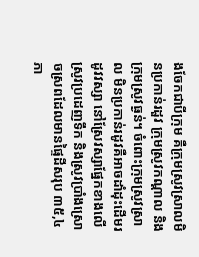ងចែកជាបីក្រុម គឺក្រុមស្រូវសា្រលមិនប្រកាន់រដួវ ក្រុមស្រូវកណ្តាល និងក្រុមស្រូវធ្ងន់។ ចំពោះក្រុមស្រូវស្រាល មិនប្រកាន់រដូវគឺអាចដាំដុះដើមរដូវវស្សា នៅស្រែវស្សាផ្នែកខាងលើ ស្រូវប្រដេញទឹក និងស្រូវប្រាំងស្រោចស្រពដែលមានផ្ទៃដីសរុប ៣៥,៤ភា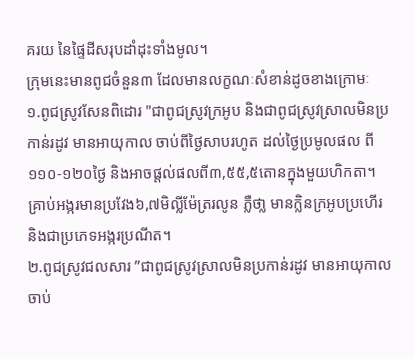គរយ នៃផ្ទៃដីសរុបដាំដុះទាំងមូល។
ក្រុមនេះមានពូជចំនួន៣ ដែលមានលក្ខណៈសំខាន់ដូចខាងក្រោមៈ
១.ពូជស្រូវសែនពិដោរ "ជាពូជស្រូវក្រអូប និងជាពូជស្រូវស្រាលមិនប្រកាន់រដូវ មានអាយុកាល ចាប់ពីថ្ងៃសាបរហូត ដល់ថ្ងៃប្រមូលផល ពី១១០-១២០ថ្ងៃ និងអាចផ្តល់ផលពី៣,៥៥,៥តោនក្នុងមួយហិកតា។ គ្រាប់អង្ករមានប្រវែង៦,៧មិល្លីម៉ែត្ររលូន ភ្លឺថា្ល មានក្លិនក្រអូបប្រហើរនិងជាប្រភេទអង្ករប្រណីត។
២.ពូជស្រូវជលសារ ”ជាពូជស្រូវស្រាលមិនប្រកាន់រដូវ មានអាយុកាលចាប់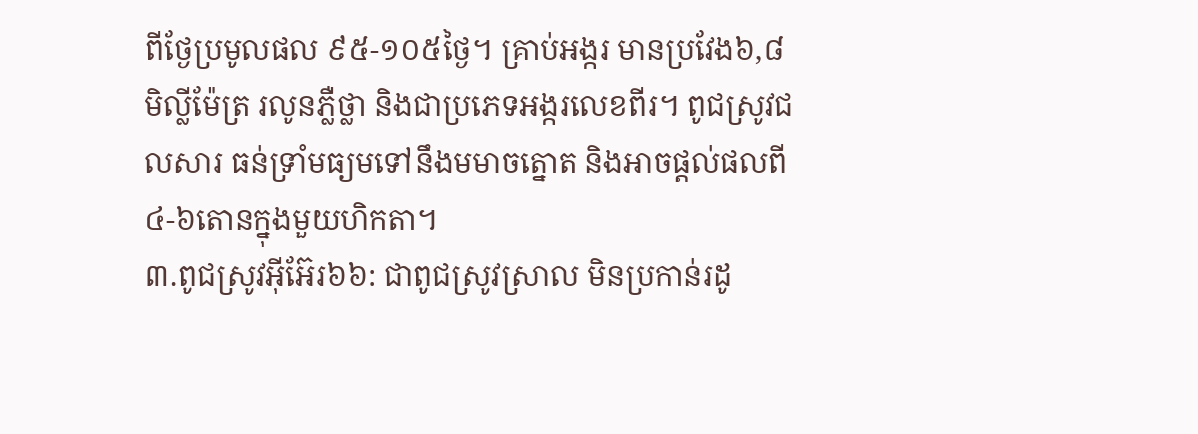ពីថ្ងែប្រមូលផល ៩៥-១០៥ថ្ងៃ។ គ្រាប់អង្ករ មានប្រវែង៦,៨មិល្លីម៉ែត្រ រលូនភ្លឺថ្លា និងជាប្រភេទអង្ករលេខពីរ។ ពូជស្រូវជលសារ ធន់ទ្រាំមធ្យមទៅនឹងមមាចត្នោត និងអាចផ្តល់ផលពី៤-៦តោនក្នុងមួយហិកតា។
៣.ពូជស្រូវអ៊ីអ៊ែរ៦៦: ជាពូជស្រូវស្រាល មិនប្រកាន់រដូ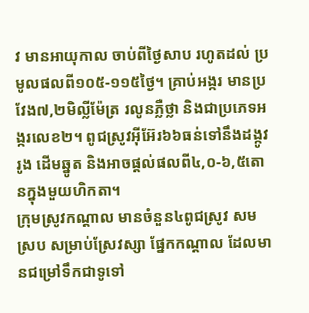វ មានអាយុកាល ចាប់ពីថ្ងៃសាប រហូតដល់ ប្រមូលផលពី១០៥-១១៥ថ្ងៃ។ គ្រាប់អង្ករ មានប្រវែង៧,២មិល្លីម៉ែត្រ រលូនភ្លឺថ្លា និងជាប្រភេទអង្ករលេខ២។ ពូជស្រូវអ៊ីអ៊ែរ៦៦ធន់ទៅនឹងដង្កូវរូង ដើមឆ្នូត និងអាចផ្តល់ផលពី៤,០-៦,៥តោនក្នុងមួយហិកតា។
ក្រុមស្រូវកណ្តាល មានចំនួន៤ពូជស្រូវ សមស្រប សម្រាប់ស្រែវស្សា ផ្នែកកណ្តាល ដែលមានជម្រៅទឹកជាទូទៅ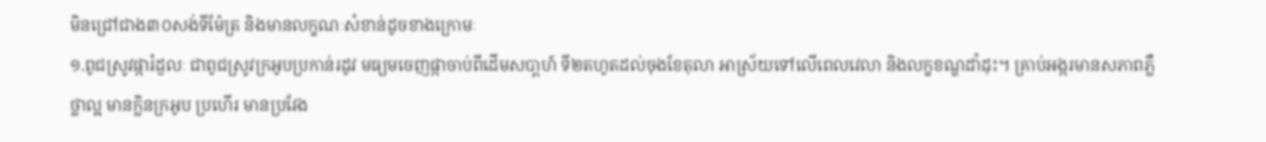មិនជ្រៅជាង៣០សង់ទីម៉ែត្រ និងមានលក្ខណៈសំខាន់ដូចខាងក្រោមៈ
១.ពូជស្រូវផ្ការំដួលៈ ជាពូជស្រូវក្រអូបប្រកាន់រដូវ មធ្យមចេញផ្កាចាប់ពីដើមសបា្តហ៍ ទី២តហូតដល់ចុងខែតុលា អាស្រ័យទៅលើពេលវេលា និងលក្ខខណ្ឌដាំដុះ។ គ្រាប់អង្ករមានសភាពភ្លឺថ្លាល្អ មានក្លិនក្រអូប ប្រហើរ មានប្រវែង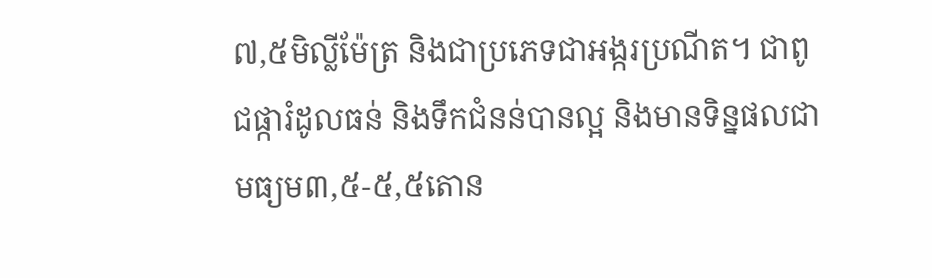៧,៥មិលី្លម៉ែត្រ និងជាប្រភេទជាអង្ករប្រណីត។ ជាពូជផ្ការំដូលធន់ និងទឹកជំនន់បានល្អ និងមានទិន្នផលជាមធ្យម៣,៥-៥,៥តោន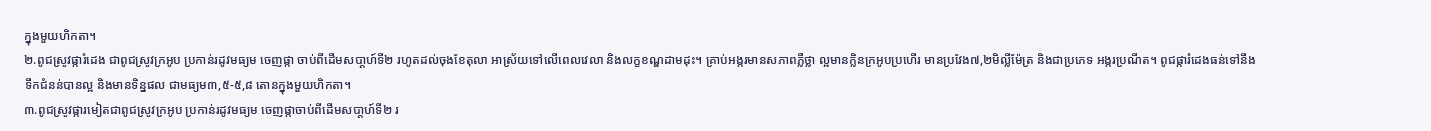ក្នុងមួយហិកតា។
២.ពូជស្រូវផ្ការំដេង ជាពូជស្រូវក្រអូប ប្រកាន់រដូវមធ្យម ចេញផ្កា ចាប់ពីដើមសបា្តហ៍ទី២ រហូតដល់ចុងខែតុលា អាស្រ័យទៅលើពេលវេលា និងលក្ខខណ្ឌដាមដុះ។ គ្រាប់អង្ករមានសភាពភ្លឺថ្លា ល្អមានក្លិនក្រអូបប្រហើរ មានប្រវែង៧,២មិល្លីម៉ែត្រ និងជាប្រភេទ អង្ករប្រណីត។ ពូជផ្ការំដេងធន់ទៅនឹងទឹកជំនន់បានល្អ និងមានទិន្នផល ជាមធ្យម៣,៥-៥,៨ តោនក្នុងមួយហិកតា។
៣.ពូជស្រូវផ្ការមៀតជាពូជស្រូវក្រអូប ប្រកាន់រដូវមធ្យម ចេញផ្កាចាប់ពីដើមសបា្តហ៍ទី២ រ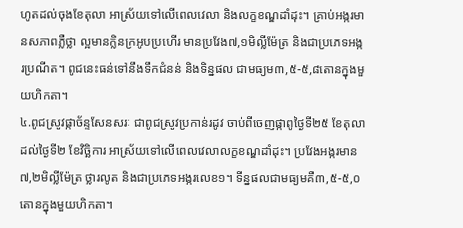ហូតដល់ចុងខែតុលា អាស្រ័យទៅលើពេលវេលា និងលក្ខខណ្ឌដាំដុះ។ គ្រាប់អង្ករមានសភាពភ្លឺថ្លា ល្អមានក្លិនក្រអូបប្រហើរ មានប្រវែង៧,១មិល្លីម៉ែត្រ និងជាប្រភេទអង្ករប្រណីត។ ពូជនេះធន់ទៅនឹងទឹកជំនន់ និងទិន្នផល ជាមធ្យម៣,៥-៥,៨តោនក្នុងមួយហិកតា។
៤.ពូជស្រូវផ្កាច័ន្ទសែនសរៈ ជាពូជស្រូវប្រកាន់រដូវ ចាប់ពីចេញផ្កាពូថ្ងៃទី២៥ ខែតុលា ដល់ថ្ងៃទី២ ខែវិច្ឆិការ អាស្រ័យទៅលើពេលវេលាលក្ខខណ្ឌដាំដុះ។ ប្រវែងអង្ករមាន៧,២មិល្លីម៉ែត្រ ថ្លារលូត និងជាប្រភេទអង្ករលេខ១។ ទីន្នផលជាមធ្យមគឺ៣,៥-៥,០តោនក្នុងមួយហិកតា។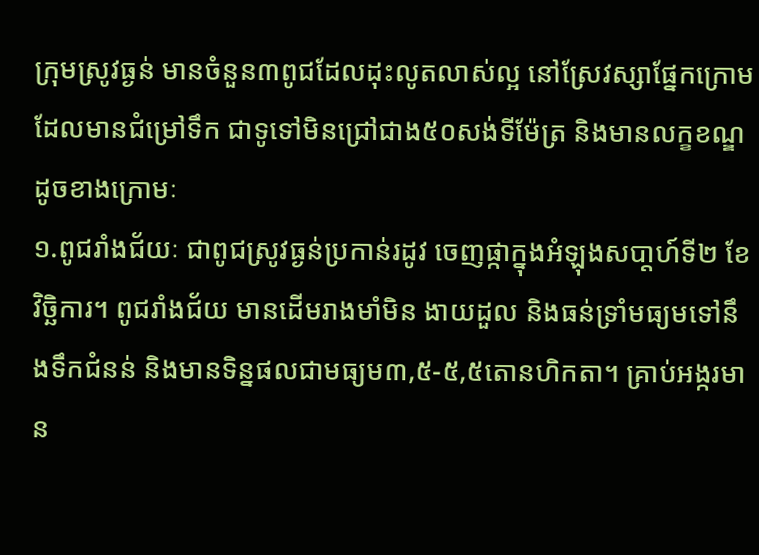ក្រុមស្រូវធ្ងន់ មានចំនួន៣ពូជដែលដុះលូតលាស់ល្អ នៅស្រែវស្សាផ្នែកក្រោម ដែលមានជំម្រៅទឹក ជាទូទៅមិនជ្រៅជាង៥០សង់ទីម៉ែត្រ និងមានលក្ខខណ្ឌដូចខាងក្រោមៈ
១.ពូជរាំងជ័យៈ ជាពូជស្រូវធ្ងន់ប្រកាន់រដូវ ចេញផ្កាក្នុងអំឡុងសបា្តហ៍ទី២ ខែវិច្ឆិការ។ ពូជរាំងជ័យ មានដើមរាងមាំមិន ងាយដួល និងធន់ទ្រាំមធ្យមទៅនឹងទឹកជំនន់ និងមានទិន្នផលជាមធ្យម៣,៥-៥,៥តោនហិកតា។ គ្រាប់អង្ករមាន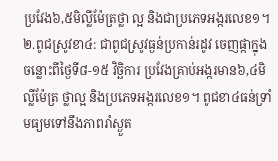ប្រវែង៦,៥មិល្លីម៉ែត្រថ្លា ល្អ និងជាប្រភេទអង្ករលេខ១។
២.ពូជស្រូវខា៤: ជាពូជស្រូវធ្ងន់ប្រកាន់រដូវ ចេញផ្កាក្នុងចន្លោះពីថ្ងៃទី៨-១៥ វិច្ឆិការ ប្រវែងគ្រាប់អង្ករមាន៦,៤មិល្លីម៉ែត្រ ថ្លាល្អ និងប្រភេទអង្ករលេខ១។ ពូជខា៤ធន់ទ្រាំមធ្យមទៅនឹងភាពរាំស្ងួត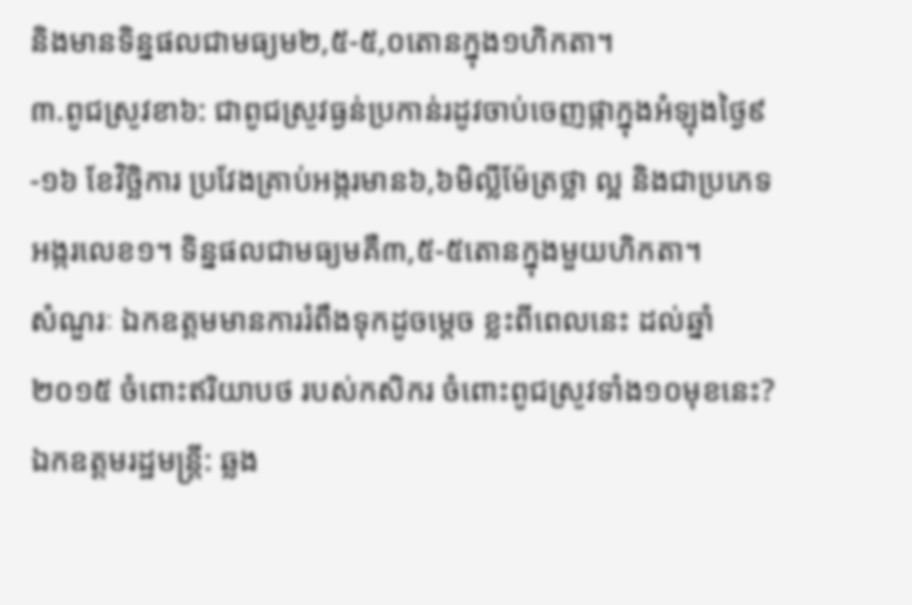និងមានទិន្នផលជាមធ្យម២,៥-៥,០តោនក្នុង១ហិកតា។
៣.ពូជស្រូវខា៦: ជាពូជស្រូវធ្ងន់ប្រកាន់រដូវចាប់ចេញផ្កាក្នុងអំឡុងថ្ងៃ៩-១៦ ខែវិច្ឆិការ ប្រវែងគ្រាប់អង្ករមាន៦,៦មិល្លីម៉ែត្រថ្លា ល្អ និងជាប្រភេទអង្ករលេខ១។ ទិន្នផលជាមធ្យមគឺ៣,៥-៥តោនក្នុងមួយហិកតា។
សំណួរៈ ឯកឧត្តមមានការរំពឹងទុកដូចម្តេច ខ្លះពីពេលនេះ ដល់ឆ្នាំ២០១៥ ចំពោះឥរិយាបថ របស់កសិករ ចំពោះពូជស្រូវទាំង១០មុខនេះ?
ឯកឧត្តមរដ្ឋមន្រ្តី: ឆ្លង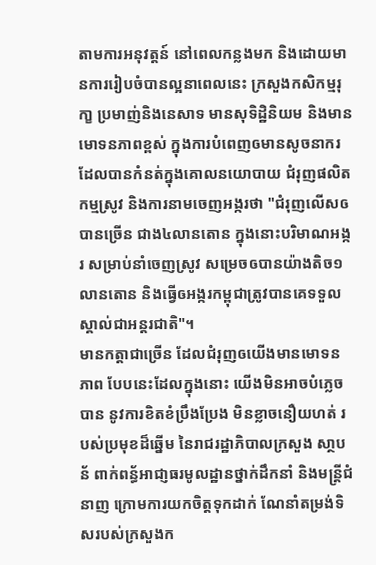តាមការអនុវត្តន៍ នៅពេលកន្លងមក និងដោយមានការរៀបចំបានល្អនាពេលនេះ ក្រសួងកសិកម្មរុកា្ខ ប្រមាញ់និងនេសាទ មានសុទិដ្ឋិនិយម និងមានមោទនភាពខ្ពស់ ក្នុងការបំពេញឲមានសូចនាករ ដែលបានកំនត់ក្នុងគោលនយោបាយ ជំរុញផលិតកម្មស្រូវ និងការនាមចេញអង្ករថា "ជំរុញលើសឲបានច្រើន ជាង៤លានតោន ក្នុងនោះបរិមាណអង្ករ សម្រាប់នាំចេញស្រូវ សម្រេចឲបានយ៉ាងតិច១លានតោន និងធ្វើឲអង្ករកម្ពុជាត្រូវបានគេទទួលស្គាល់ជាអន្តរជាតិ"។
មានកត្តាជាច្រើន ដែលជំរុញឲយើងមានមោទនភាព បែបនេះដែលក្នុងនោះ យើងមិនអាចបំភ្លេចបាន នូវការខិតខំប្រឹងប្រែង មិនខ្លាចនឿយហត់ របស់ប្រមុខដ៏ឆ្នើម នៃរាជរដ្ឋាភិបាលក្រសួង សា្ថបន័ ពាក់ពន្ធ័អាជា្ញធរមូលដ្ឋានថ្នាក់ដឹកនាំ និងមន្រ្តីជំនាញ ក្រោមការយកចិត្តទុកដាក់ ណែនាំតម្រង់ទិសរបស់ក្រសួងក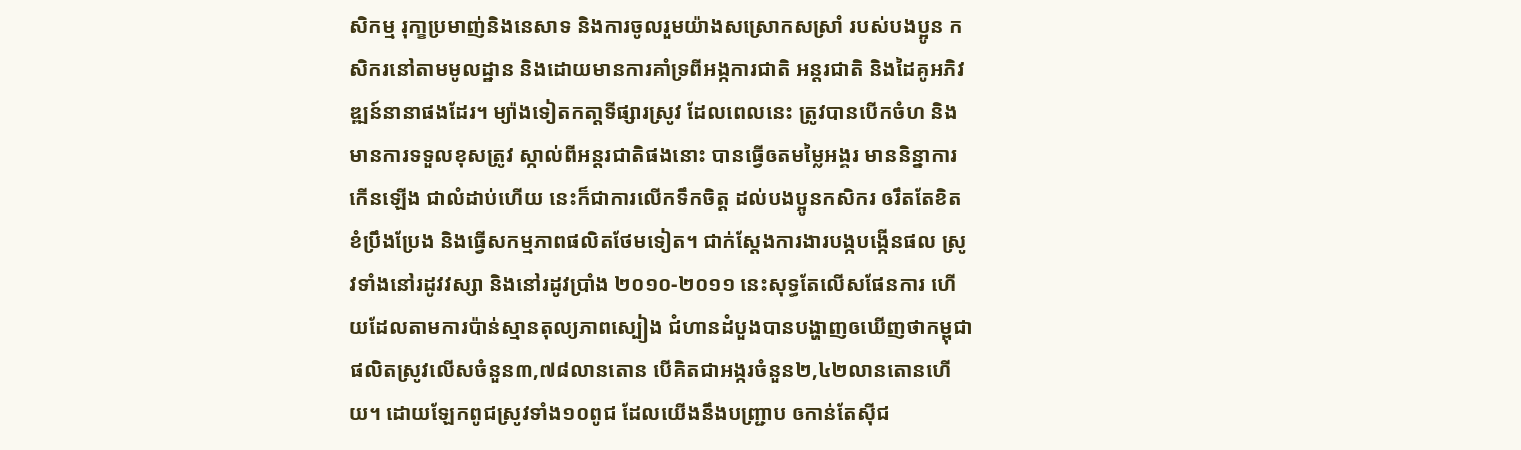សិកម្ម រុកា្ខប្រមាញ់និងនេសាទ និងការចូលរួមយ៉ាងសស្រោកសស្រាំ របស់បងប្អូន កសិករនៅតាមមូលដ្ឋាន និងដោយមានការគាំទ្រពីអង្កការជាតិ អន្តរជាតិ និងដៃគូអភិវឌ្ឍន៍នានាផងដែរ។ ម្យ៉ាងទៀតកតា្តទីផ្សារស្រូវ ដែលពេលនេះ ត្រូវបានបើកចំហ និងមានការទទួលខុសត្រូវ ស្កាល់ពីអន្តរជាតិផងនោះ បានធ្វើឲតមម្លៃអង្គរ មាននិន្នាការកើនឡើង ជាលំដាប់ហើយ នេះក៏ជាការលើកទឹកចិត្ត ដល់បងប្អូនកសិករ ឲរឹតតែខិតខំប្រឹងប្រែង និងធ្វើសកម្មភាពផលិតថែមទៀត។ ជាក់ស្តែងការងារបង្កបង្កើនផល ស្រូវទាំងនៅរដូវវស្សា និងនៅរដូវប្រាំង ២០១០-២០១១ នេះសុទ្ធតែលើសផែនការ ហើយដែលតាមការប៉ាន់ស្មានតុល្យភាពស្បៀង ជំហានដំបួងបានបង្ហាញឲឃើញថាកម្ពុជា ផលិតស្រូវលើសចំនួន៣,៧៨លានតោន បើគិតជាអង្ករចំនួន២,៤២លានតោនហើយ។ ដោយឡែកពូជស្រូវទាំង១០ពូជ ដែលយើងនឹងបញ្ជ្រាប ឲកាន់តែស៊ីជ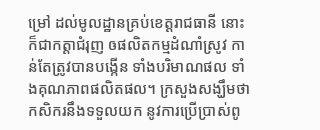ម្រៅ ដល់មូលដ្ឋានគ្រប់ខេត្តរាជធានី នោះ ក៏ជាកត្តាជំរុញ ឲផលិតកម្មដំណាំស្រូវ កាន់តែត្រូវបានបង្កើន ទាំងបរិមាណផល ទាំងគុណភាពផលិតផល។ ក្រសួងសង្ឃឹមថា កសិករនឹងទទួលយក នូវការប្រើបា្រស់ពូ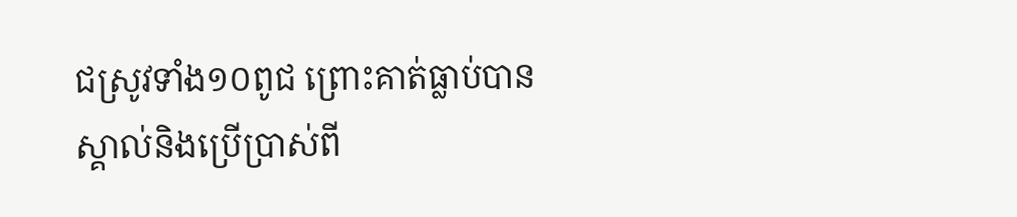ជស្រូវទាំង១០ពូជ ព្រោះគាត់ធ្លាប់បានស្គាល់និងប្រើប្រាស់ពី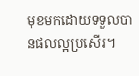មុខមកដោយទទួលបានផលល្អប្រសើរ។